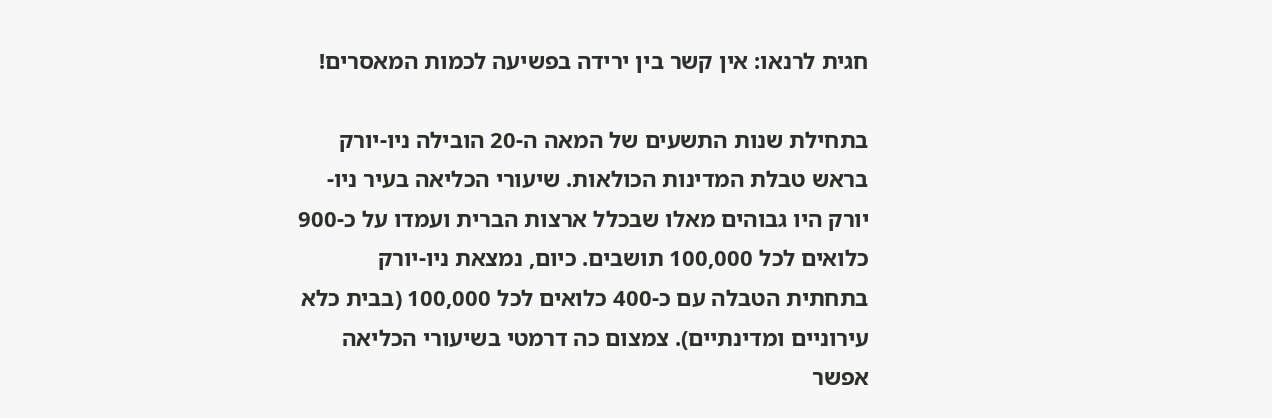חגית לרנאו: אין קשר בין ירידה בפשיעה לכמות המאסרים!

בתחילת שנות התשעים של המאה ה-20 הובילה ניו-יורק בראש טבלת המדינות הכולאות. שיעורי הכליאה בעיר ניו-יורק היו גבוהים מאלו שבכלל ארצות הברית ועמדו על כ-900 כלואים לכל 100,000 תושבים. כיום, נמצאת ניו-יורק בתחתית הטבלה עם כ-400 כלואים לכל 100,000 (בבית כלא עירוניים ומדינתיים). צמצום כה דרמטי בשיעורי הכליאה אפשר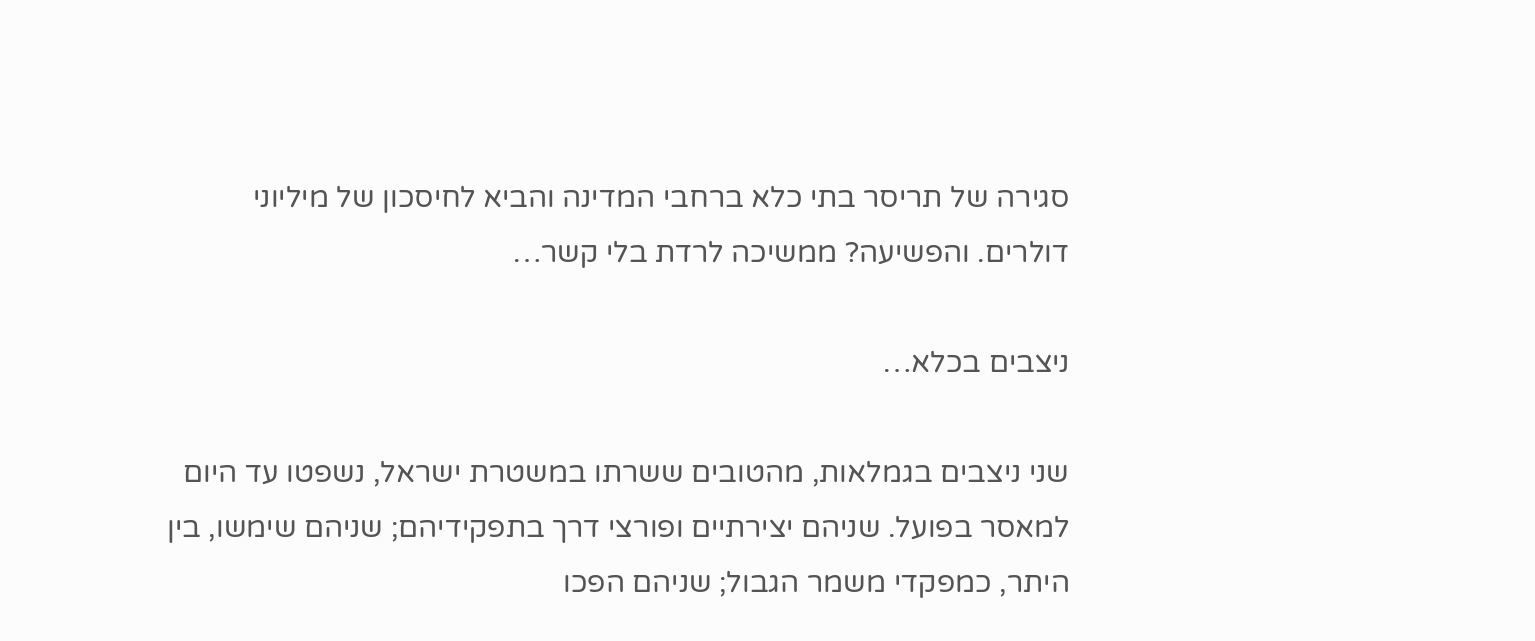סגירה של תריסר בתי כלא ברחבי המדינה והביא לחיסכון של מיליוני דולרים. והפשיעה? ממשיכה לרדת בלי קשר…

ניצבים בכלא…

שני ניצבים בגמלאות, מהטובים ששרתו במשטרת ישראל, נשפטו עד היום למאסר בפועל. שניהם יצירתיים ופורצי דרך בתפקידיהם; שניהם שימשו, בין היתר, כמפקדי משמר הגבול; שניהם הפכו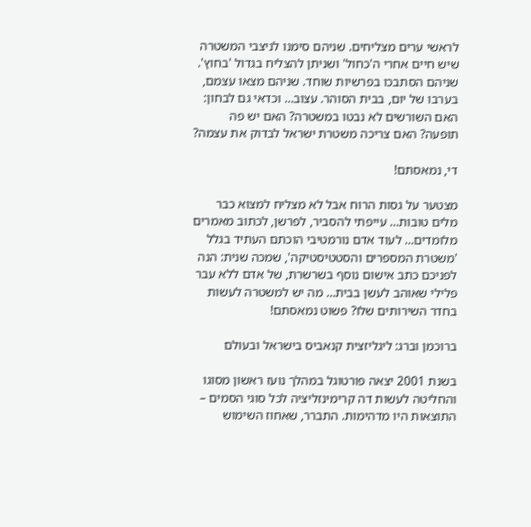לראשי ערים מצליחים. שניהם סימנו לניצבי המשטרה שיש חיים אחרי ה'כחול' ושניתן להצליח בגדול 'בחוץ'. שניהם הסתבכו בפרשיות שוחד. שניהם מצאו עצמם, בערבו של יום, בבית הסוהר. עצוב… וכדאי גם לבחון: האם השורשים לא נבטו במשטרה? האם יש פה תופעה? האם צריכה משטרת ישראל לבדוק את עצמה?

די, נמאסתם!

מצטער על גסות הרוח אבל לא מצליח למצוא כבר מלים טובות… עייפתי להסביר, לפרשן, לכתוב מאמרים מלומדים… לעוד אדם נורמטיבי הוכתם העתיד בגלל 'משטרת המספרים והסטטיסטיקה', שמכה שנית: הנה לפניכם כתב אישום נוסף בשרשרת, של אדם ללא עבר פלילי שאוהב לעשן בבית… מה יש למשטרה לעשות בחדר השירותים שלו? פשוט נמאסתם!

ברוכמן וברג: ליגליזצית קנאביס בישראל ובעולם

בשנת 2001 יצאה פורטוגל במהלך נועז ראשון מסוגו והחליטה לעשות דה קרימינזליציה לכל סוגי הסמים – התוצאות היו מדהימות. התברר, שאחוז השימוש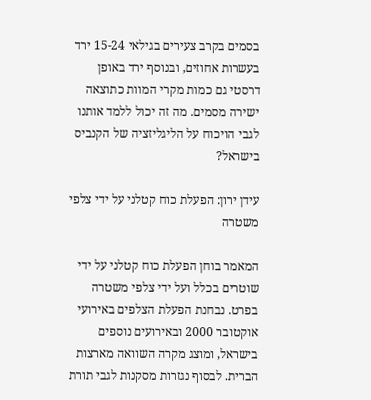בסמים בקרב צעירים בגילאי 15-24 ירד בעשרות אחוזים, ובנוסף ירד באופן דרסטי גם כמות מקרי המוות כתוצאה ישירה מסמים. מה זה יכול ללמד אותנו לגבי הויכוח על הליגליזציה של הקנביס בישראל?

עידן ירון: הפעלת כוח קטלני על ידי צלפי משטרה

המאמר בוחן הפעלת כוח קטלני על ידי שוטרים בכלל ועל ידי צלפי משטרה בפרט. נבחנת הפעלת הצלפים באירועי אוקטובר 2000 ובאירועים נוספים בישראל, ומוצג מקרה השוואה מארצות הברית. לבסוף נגזרות מסקנות לגבי תורת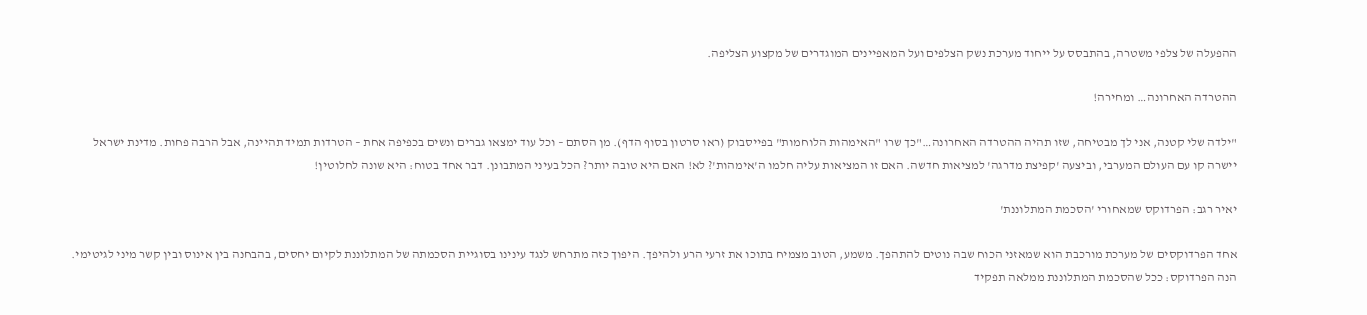ההפעלה של צלפי משטרה, בהתבסס על ייחוד מערכת נשק הצלפים ועל המאפיינים המוגדרים של מקצוע הצליפה.

ההטרדה האחרונה… ומחירה!

"ילדה שלי קטנה, אני לך מבטיחה, שזו תהיה ההטרדה האחרונה…"כך שרו "האימהות הלוחמות" בפייסבוק (ראו סרטון בסוף הדף). מן הסתם – וכל עוד ימצאו גברים ונשים בכפיפה אחת – הטרדות תמיד תהיינה, אבל הרבה פחות. מדינת ישראל יישרה קו עם העולם המערבי, וביצעה 'קפיצת מדרגה' למציאות חדשה. האם זו המציאות עליה חלמו ה'אימהות'? לא! האם היא טובה יותר? הכל בעיני המתבונן. דבר אחד בטוח: היא שונה לחלוטין!

יאיר רגב: הפרדוקס שמאחורי 'הסכמת המתלוננת'

אחד הפרדוקסים של מערכת מורכבת הוא שמאזני הכוח שבה נוטים להתהפך. משמע, הטוב מצמיח בתוכו את זרעי הרע ולהיפך. היפוך כזה מתרחש לנגד עינינו בסוגיית הסכמתה של המתלוננת לקיום יחסים, בהבחנה בין אינוס ובין קשר מיני לגיטימי. הנה הפרדוקס: ככל שהסכמת המתלוננת ממלאה תפקיד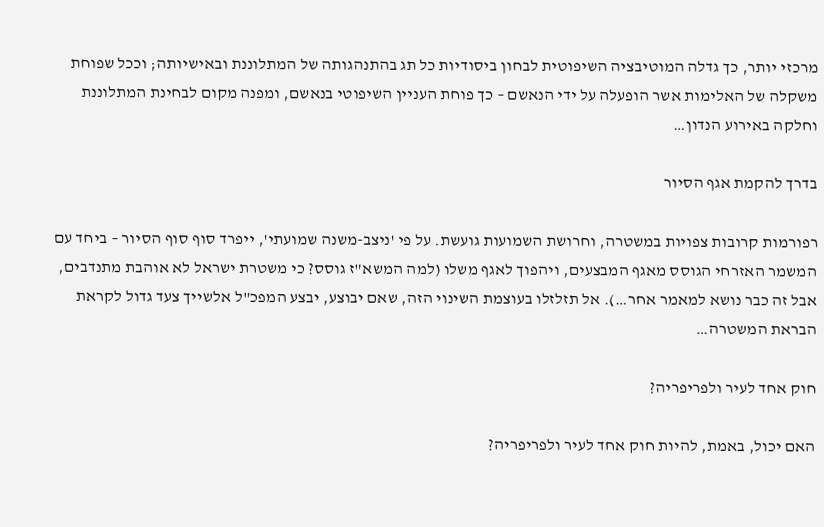מרכזי יותר, כך גדלה המוטיבציה השיפוטית לבחון ביסודיות כל תג בהתנהגותה של המתלוננת ובאישיותה; וככל שפוחת משקלה של האלימות אשר הופעלה על ידי הנאשם – כך פוחת העניין השיפוטי בנאשם, ומפנה מקום לבחינת המתלוננת וחלקה באירוע הנדון…

בדרך להקמת אגף הסיור

רפורמות קרובות צפויות במשטרה, וחרושת השמועות גועשת. על פי 'ניצב-משנה שמועתי', ייפרד סוף סוף הסיור – ביחד עם המשמר האזרחי הגוסס מאגף המבצעים, ויהפוך לאגף משלו (למה המשא"ז גוסס? כי משטרת ישראל לא אוהבת מתנדבים, אבל זה כבר נושא למאמר אחר…). אל תזלזלו בעוצמת השינוי הזה, שאם יבוצע, יבצע המפכ"ל אלשייך צעד גדול לקראת הבראת המשטרה…

חוק אחד לעיר ולפריפריה?

האם יכול, באמת, להיות חוק אחד לעיר ולפריפריה?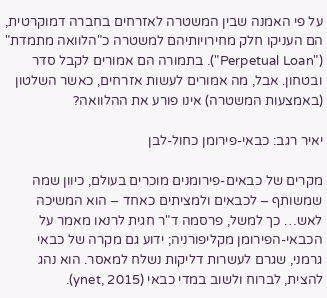על פי האמנה שבין המשטרה לאזרחים בחברה דמוקרטית, הם העניקו חלק מחירויותיהם למשטרה כ"הלוואה מתמדת" ("Perpetual Loan"). בתמורה הם אמורים לקבל סדר ובטחון. אבל, מה אמורים לעשות אזרחים, כאשר השלטון (באמצעות המשטרה) אינו פורע את ההלוואה?

יאיר רגב: כבאי-פירומן כחול-לבן

מקרים של כבאים-פירומנים מוכרים בעולם, כיוון שמה שמשותף – לכבאים ולמציתים כאחד – הוא המשיכה לאש… כך למשל, פרסמה ד"ר חגית לרנאו מאמר על הכבאי-הפירומן מקליפורניה; ידוע גם מקרה של כבאי גרמני, שגרם לעשרות דליקות נשלח למאסר. הוא נהג להצית, לברוח ולשוב במדי כבאי (ynet, 2015).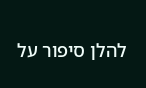להלן סיפור על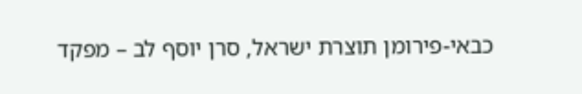כבאי-פירומן תוצרת ישראל, סרן יוסף לב – מפקד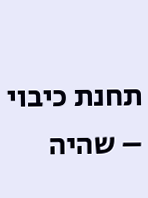תחנת כיבוי – שהיה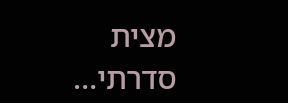מצית סדרתי…